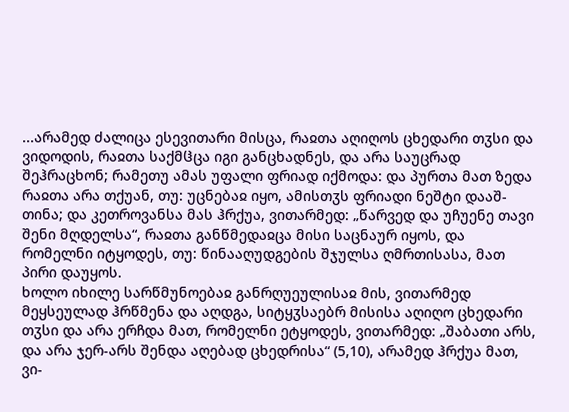...არამედ ძალიცა ესევითარი მისცა, რაჲთა აღიღოს ცხედარი თჳსი და ვიდოდის, რაჲთა საქმჱცა იგი განცხადნეს, და არა საუცრად შეჰრაცხონ; რამეთუ ამას უფალი ფრიად იქმოდა: და პურთა მათ ზედა რაჲთა არა თქუან, თუ: უცნებაჲ იყო, ამისთჳს ფრიადი ნეშტი დააშ-თინა; და კეთროვანსა მას ჰრქუა, ვითარმედ: „წარვედ და უჩუენე თავი შენი მღდელსა“, რაჲთა განწმედაჲცა მისი საცნაურ იყოს, და რომელნი იტყოდეს, თუ: წინააღუდგების შჯულსა ღმრთისასა, მათ პირი დაუყოს.
ხოლო იხილე სარწმუნოებაჲ განრღუეულისაჲ მის, ვითარმედ მეყსეულად ჰრწმენა და აღდგა, სიტყჳსაებრ მისისა აღიღო ცხედარი თჳსი და არა ერჩდა მათ, რომელნი ეტყოდეს, ვითარმედ: „შაბათი არს, და არა ჯერ-არს შენდა აღებად ცხედრისა“ (5,10), არამედ ჰრქუა მათ, ვი-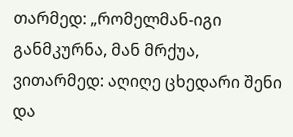თარმედ: „რომელმან-იგი განმკურნა, მან მრქუა, ვითარმედ: აღიღე ცხედარი შენი და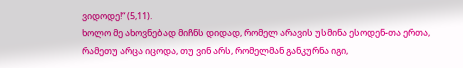ვიდოდე!“ (5,11).
ხოლო მე ახოვნებად მიჩნს დიდად, რომელ არავის უსმინა ესოდენ-თა ერთა, რამეთუ არცა იცოდა, თუ ვინ არს, რომელმან განკურნა იგი,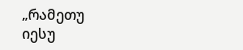„რამეთუ იესუ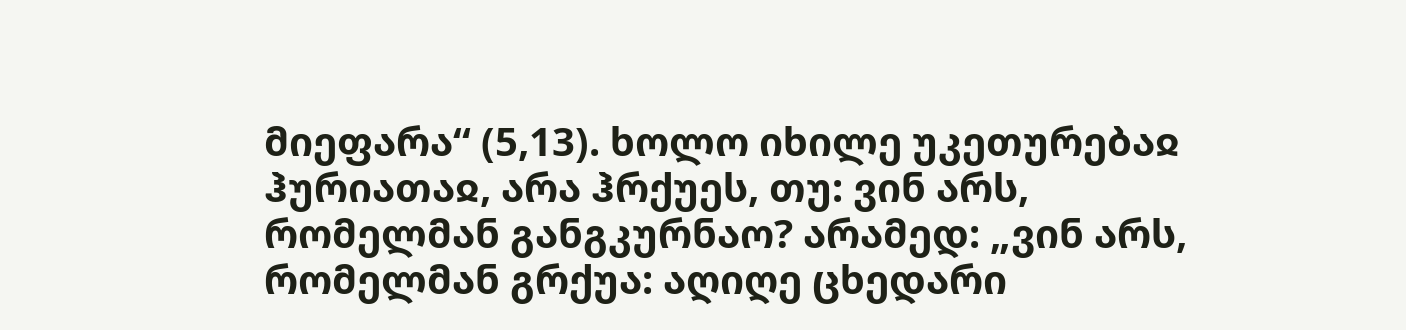მიეფარა“ (5,13). ხოლო იხილე უკეთურებაჲ ჰურიათაჲ, არა ჰრქუეს, თუ: ვინ არს, რომელმან განგკურნაო? არამედ: „ვინ არს, რომელმან გრქუა: აღიღე ცხედარი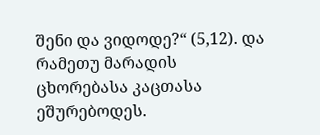შენი და ვიდოდე?“ (5,12). და რამეთუ მარადის ცხორებასა კაცთასა ეშურებოდეს.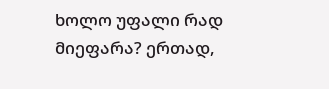ხოლო უფალი რად მიეფარა? ერთად,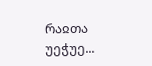რაჲთა უეჭუე...